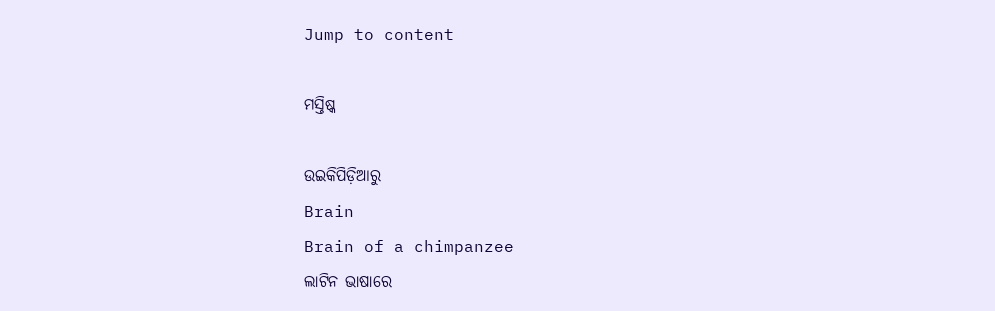Jump to content

ମସ୍ତିଷ୍କ

ଉଇକିପିଡ଼ିଆ‌ରୁ
Brain
Brain of a chimpanzee
ଲାଟିନ ଭାଷାରେ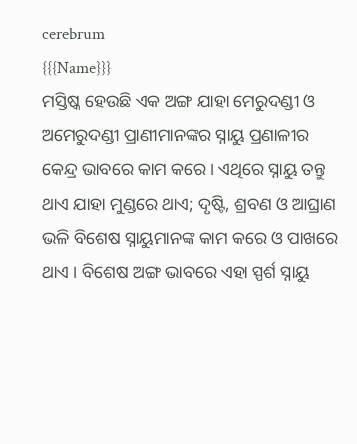cerebrum
{{{Name}}}
ମସ୍ତିଷ୍କ ହେଉଛି ଏକ ଅଙ୍ଗ ଯାହା ମେରୁଦଣ୍ଡୀ ଓ ଅମେରୁଦଣ୍ଡୀ ପ୍ରାଣୀମାନଙ୍କର ସ୍ନାୟୁ ପ୍ରଣାଳୀର କେନ୍ଦ୍ର ଭାବରେ କାମ କରେ । ଏଥିରେ ସ୍ନାୟୁ ତନ୍ତୁ ଥାଏ ଯାହା ମୁଣ୍ଡରେ ଥାଏ; ଦୃଷ୍ଟି, ଶ୍ରବଣ ଓ ଆଘ୍ରାଣ ଭଳି ବିଶେଷ ସ୍ନାୟୁମାନଙ୍କ କାମ କରେ ଓ ପାଖରେ ଥାଏ । ବିଶେଷ ଅଙ୍ଗ ଭାବରେ ଏହା ସ୍ପର୍ଶ ସ୍ନାୟୁ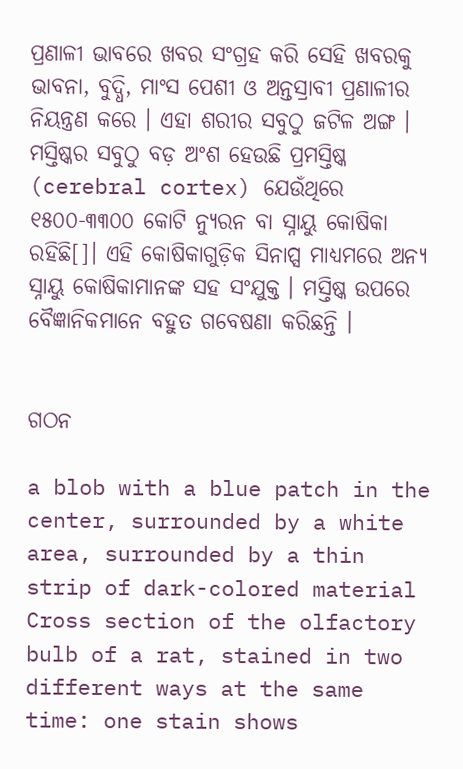ପ୍ରଣାଳୀ ଭାବରେ ଖବର ସଂଗ୍ରହ କରି ସେହି ଖବରକୁ ଭାବନା, ବୁଦ୍ଧି, ମାଂସ ପେଶୀ ଓ ଅନ୍ତସ୍ରାବୀ ପ୍ରଣାଳୀର ନିୟନ୍ତ୍ରଣ କରେ । ଏହା ଶରୀର ସବୁଠୁ ଜଟିଳ ଅଙ୍ଗ । ମସ୍ତିଷ୍କର ସବୁଠୁ ବଡ଼ ଅଂଶ ହେଉଛି ପ୍ରମସ୍ତିଷ୍କ (cerebral cortex) ଯେଉଁଥିରେ ୧୫୦୦-୩୩୦୦ କୋଟି ନ୍ୟୁରନ ବା ସ୍ନାୟୁ କୋଷିକା ରହିଛି[]। ଏହି କୋଷିକାଗୁଡ଼ିକ ସିନାପ୍ସ ମାଧ୍ୟମରେ ଅନ୍ୟ ସ୍ନାୟୁ କୋଷିକାମାନଙ୍କ ସହ ସଂଯୁକ୍ତ । ମସ୍ତିଷ୍କ ଉପରେ ବୈଜ୍ଞାନିକମାନେ ବହୁତ ଗବେଷଣା କରିଛନ୍ତି ।


ଗଠନ

a blob with a blue patch in the center, surrounded by a white area, surrounded by a thin strip of dark-colored material
Cross section of the olfactory bulb of a rat, stained in two different ways at the same time: one stain shows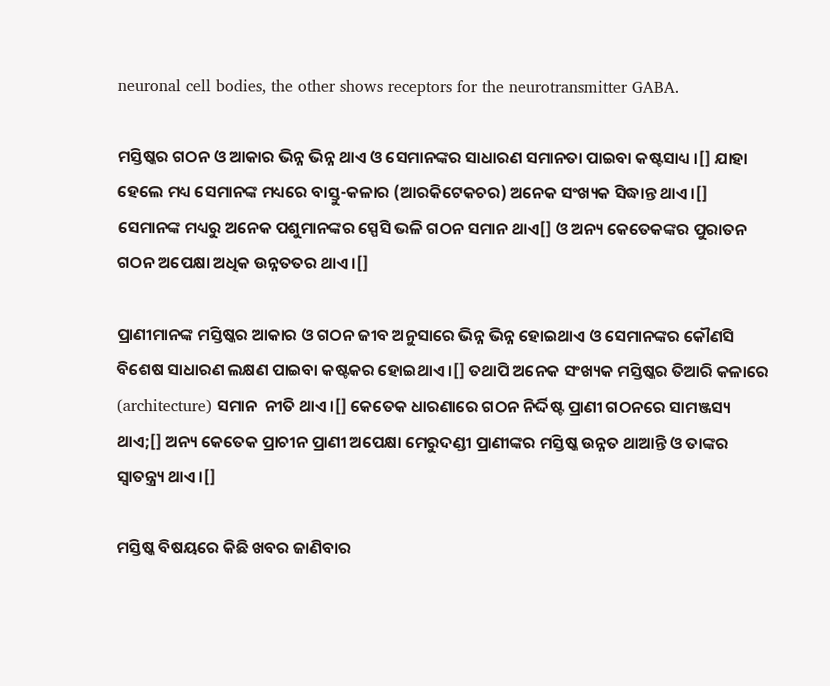neuronal cell bodies, the other shows receptors for the neurotransmitter GABA.

ମସ୍ତିଷ୍କର ଗଠନ ଓ ଆକାର ଭିନ୍ନ ଭିନ୍ନ ଥାଏ ଓ ସେମାନଙ୍କର ସାଧାରଣ ସମାନତା ପାଇବା କଷ୍ଟସାଧ୍ୟ ।[] ଯାହା ହେଲେ ମଧ୍ୟ ସେମାନଙ୍କ ମଧ୍ୟରେ ବାସ୍ତୁ-କଳାର (ଆରକିଟେକଚର) ଅନେକ ସଂଖ୍ୟକ ସିଦ୍ଧାନ୍ତ ଥାଏ ।[]  ସେମାନଙ୍କ ମଧ୍ୟରୁ ଅନେକ ପଶୁମାନଙ୍କର ସ୍ପେସି ଭଳି ଗଠନ ସମାନ ଥାଏ[] ଓ ଅନ୍ୟ କେତେକଙ୍କର ପୁରାତନ ଗଠନ ଅପେକ୍ଷା ଅଧିକ ଉନ୍ନତତର ଥାଏ ।[]

ପ୍ରାଣୀମାନଙ୍କ ମସ୍ତିଷ୍କର ଆକାର ଓ ଗଠନ ଜୀବ ଅନୁସାରେ ଭିନ୍ନ ଭିନ୍ନ ହୋଇଥାଏ ଓ ସେମାନଙ୍କର କୌଣସି ବିଶେଷ ସାଧାରଣ ଲକ୍ଷଣ ପାଇବା କଷ୍ଟକର ହୋଇଥାଏ ।[] ତଥାପି ଅନେକ ସଂଖ୍ୟକ ମସ୍ତିଷ୍କର ତିଆରି କଳାରେ (architecture) ସମାନ  ନୀତି ଥାଏ ।[] କେତେକ ଧାରଣାରେ ଗଠନ ନିର୍ଦ୍ଦିଷ୍ଟ ପ୍ରାଣୀ ଗଠନରେ ସାମଞ୍ଜସ୍ୟ ଥାଏ;[] ଅନ୍ୟ କେତେକ ପ୍ରାଚୀନ ପ୍ରାଣୀ ଅପେକ୍ଷା ମେରୁଦଣ୍ଡୀ ପ୍ରାଣୀଙ୍କର ମସ୍ତିଷ୍କ ଉନ୍ନତ ଥାଆନ୍ତି ଓ ତାଙ୍କର ସ୍ଵାତନ୍ତ୍ର୍ୟ ଥାଏ ।[]

ମସ୍ତିଷ୍କ ବିଷୟରେ କିଛି ଖବର ଜାଣିବାର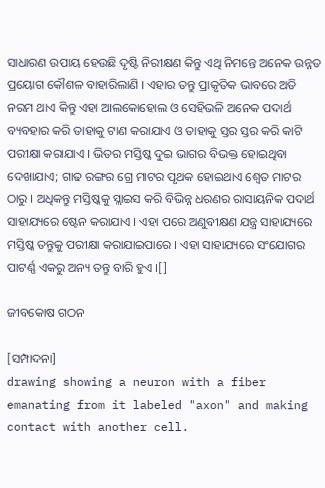ସାଧାରଣ ଉପାୟ ହେଉଛି ଦୃଷ୍ଟି ନିରୀକ୍ଷଣ କିନ୍ତୁ ଏଥି ନିମନ୍ତେ ଅନେକ ଉନ୍ନତ ପ୍ରୟୋଗ କୌଶଳ ବାହାରିଲାଣି । ଏହାର ତନ୍ତୁ ପ୍ରାକୃତିକ ଭାବରେ ଅତି ନରମ ଥାଏ କିନ୍ତୁ ଏହା ଆଲକୋହୋଲ ଓ ସେହିଭଳି ଅନେକ ପଦାର୍ଥ ବ୍ୟବହାର କରି ତାହାକୁ ଟାଣ କରାଯାଏ ଓ ତାହାକୁ ସ୍ତର ସ୍ତର କରି କାଟି ପରୀକ୍ଷା କରାଯାଏ । ଭିତର ମସ୍ତିଷ୍କ ଦୁଇ ଭାଗର ବିଭକ୍ତ ହୋଇଥିବା ଦେଖାଯାଏ; ଗାଢ ରଙ୍ଗର ଗ୍ରେ ମାଟର ପୃଥକ ହୋଇଥାଏ ଶ୍ଵେତ ମାଟର ଠାରୁ । ଅଧିକନ୍ତୁ ମସ୍ତିଷ୍କକୁ ସ୍ଲାଇସ କରି ବିଭିନ୍ନ ଧରଣର ରାସାୟନିକ ପଦାର୍ଥ ସାହାଯ୍ୟରେ ଷ୍ଟେନ କରାଯାଏ । ଏହା ପରେ ଅଣୁବୀକ୍ଷଣ ଯନ୍ତ୍ର ସାହାଯ୍ୟରେ ମସ୍ତିଷ୍କ ତନ୍ତୁକୁ ପରୀକ୍ଷା କରାଯାଇପାରେ । ଏହା ସାହାଯ୍ୟରେ ସଂଯୋଗର ପାଟର୍ଣ୍ଣ ଏକରୁ ଅନ୍ୟ ତନ୍ତୁ ବାରି ହୁଏ ।[]

ଜୀବକୋଷ ଗଠନ

[ସମ୍ପାଦନା]
drawing showing a neuron with a fiber emanating from it labeled "axon" and making contact with another cell.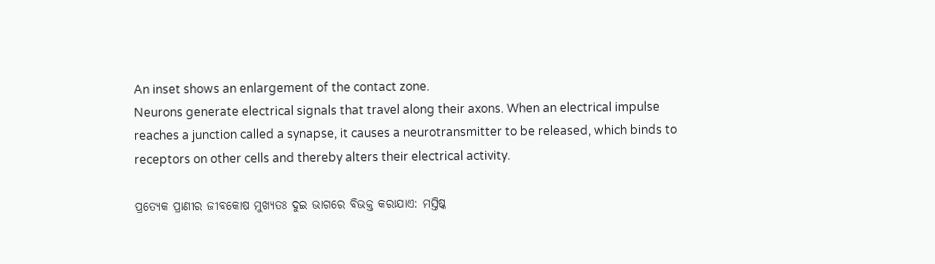An inset shows an enlargement of the contact zone.
Neurons generate electrical signals that travel along their axons. When an electrical impulse reaches a junction called a synapse, it causes a neurotransmitter to be released, which binds to receptors on other cells and thereby alters their electrical activity.

ପ୍ରତ୍ୟେକ ପ୍ରାଣୀର ଜୀବକୋଷ ମୁଖ୍ୟତଃ ଦୁଇ ଭାଗରେ ବିଭକ୍ତ କରାଯାଏ: ମସ୍ତିଷ୍କ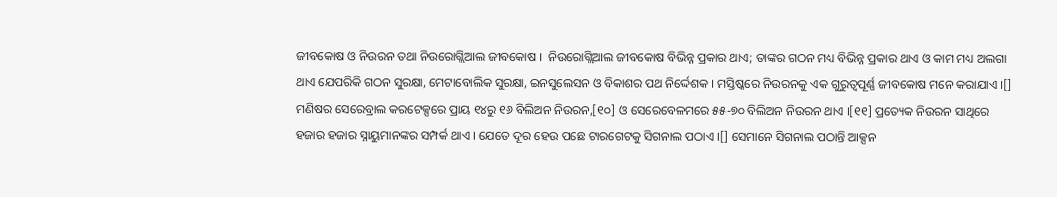ଜୀବକୋଷ ଓ ନିଉରନ ତଥା ନିଉରୋଗ୍ଲିଆଲ ଜୀବକୋଷ ।  ନିଉରୋଗ୍ଲିଆଲ ଜୀବକୋଷ ବିଭିନ୍ନ ପ୍ରକାର ଥାଏ; ତାଙ୍କର ଗଠନ ମଧ୍ୟ ବିଭିନ୍ନ ପ୍ରକାର ଥାଏ ଓ କାମ ମଧ୍ୟ ଅଲଗା ଥାଏ ଯେପରିକି ଗଠନ ସୁରକ୍ଷା, ମେଟାବୋଲିକ ସୁରକ୍ଷା, ଇନସୁଲେସନ ଓ ବିକାଶର ପଥ ନିର୍ଦ୍ଦେଶକ । ମସ୍ତିଷ୍କରେ ନିଉରନକୁ ଏକ ଗୁରୁତ୍ଵପୂର୍ଣ୍ଣ ଜୀବକୋଷ ମନେ କରାଯାଏ ।[] ମଣିଷର ସେରେବ୍ରାଲ କରଟେକ୍ସରେ ପ୍ରାୟ ୧୪ରୁ ୧୬ ବିଲିଅନ ନିଉରନ,[୧୦] ଓ ସେରେବେଳମରେ ୫୫-୭୦ ବିଲିଅନ ନିଉରନ ଥାଏ ।[୧୧] ପ୍ରତ୍ୟେକ ନିଉରନ ସାଥିରେ ହଜାର ହଜାର ସ୍ନାୟୁମାନଙ୍କର ସମ୍ପର୍କ ଥାଏ । ଯେତେ ଦୂର ହେଉ ପଛେ ଟାରଗେଟକୁ ସିଗନାଲ ପଠାଏ ।[] ସେମାନେ ସିଗନାଲ ପଠାନ୍ତି ଆକ୍ସନ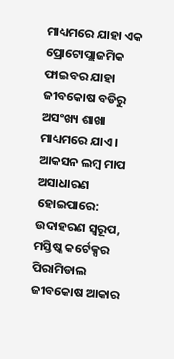ମାଧ୍ୟମରେ ଯାହା ଏକ ପ୍ରୋଟୋପ୍ଲାଜମିକ ଫାଇବର ଯାହା ଜୀବକୋଷ ବଡିରୁ ଅସଂଖ୍ୟ ଶାଖା ମାଧ୍ୟମରେ ଯାଏ । ଆକସନ ଲମ୍ବ ମାପ ଅସାଧାରଣ ହୋଇପାରେ: ଉଦାହରଣ ସ୍ଵରୂପ, ମସ୍ତିଷ୍କ କର୍ଟେକ୍ସର ପିରାମିଡାଲ ଜୀବକୋଷ ଆକାର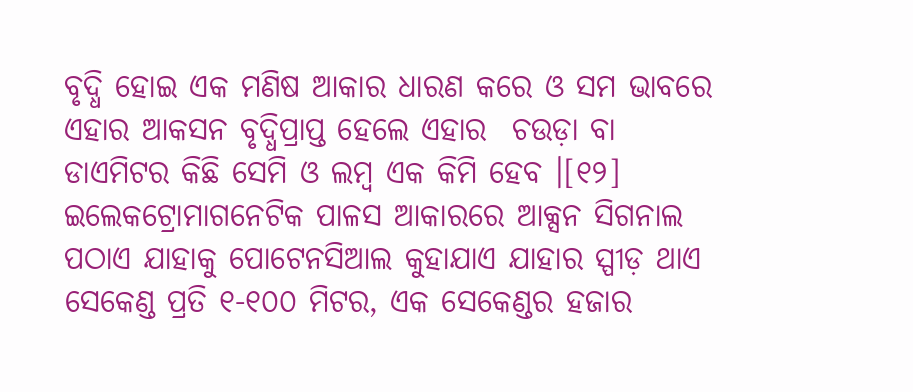ବୃଦ୍ଧି ହୋଇ ଏକ ମଣିଷ ଆକାର ଧାରଣ କରେ ଓ ସମ ଭାବରେ ଏହାର ଆକସନ ବୃଦ୍ଧିପ୍ରାପ୍ତ ହେଲେ ଏହାର  ଚଉଡ଼ା ବା ଡାଏମିଟର କିଛି ସେମି ଓ ଲମ୍ବ ଏକ କିମି ହେବ ।[୧୨] ଇଲେକଟ୍ରୋମାଗନେଟିକ ପାଳସ ଆକାରରେ ଆକ୍ସନ ସିଗନାଲ ପଠାଏ ଯାହାକୁ ପୋଟେନସିଆଲ କୁହାଯାଏ ଯାହାର ସ୍ପୀଡ଼ ଥାଏ ସେକେଣ୍ଡ ପ୍ରତି ୧-୧୦୦ ମିଟର, ଏକ ସେକେଣ୍ଡର ହଜାର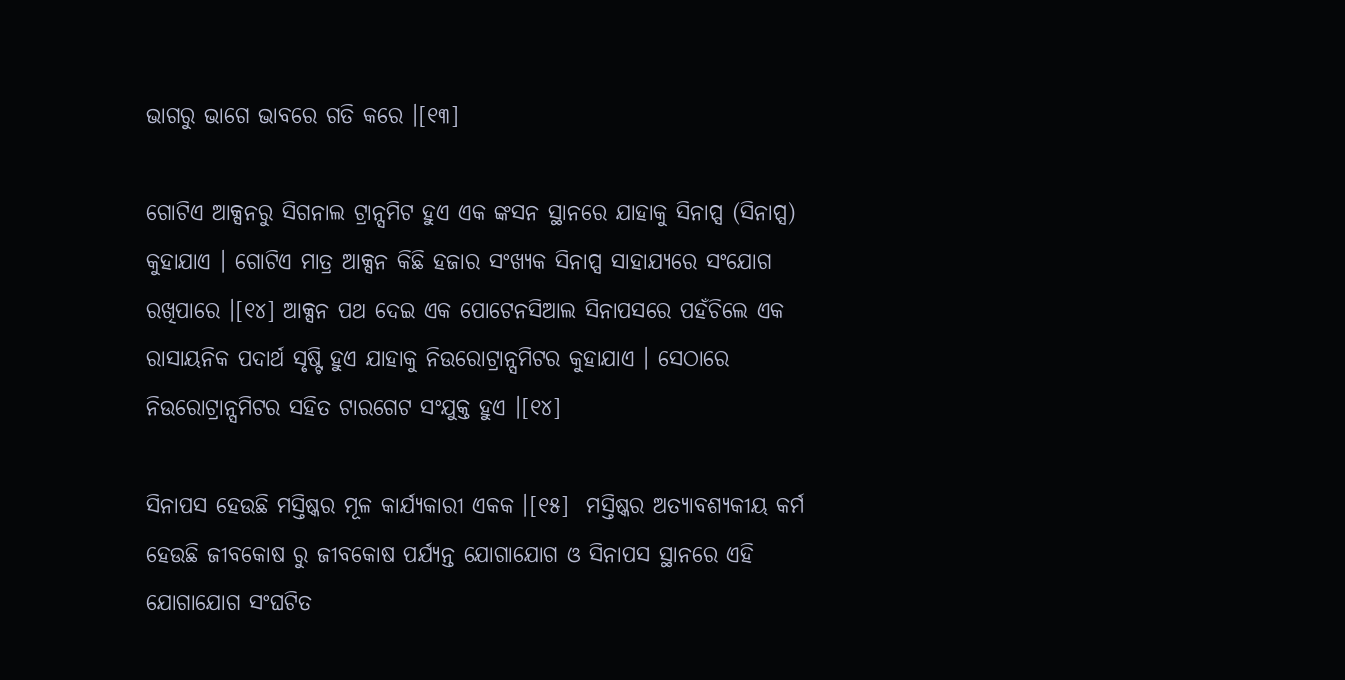ଭାଗରୁ ଭାଗେ ଭାବରେ ଗତି କରେ ।[୧୩]

ଗୋଟିଏ ଆକ୍ସନରୁ ସିଗନାଲ ଟ୍ରାନ୍ସମିଟ ହୁଏ ଏକ ଙ୍କସନ ସ୍ଥାନରେ ଯାହାକୁ ସିନାପ୍ସ (ସିନାପ୍ସ) କୁହାଯାଏ । ଗୋଟିଏ ମାତ୍ର ଆକ୍ସନ କିଛି ହଜାର ସଂଖ୍ୟକ ସିନାପ୍ସ ସାହାଯ୍ୟରେ ସଂଯୋଗ ରଖିପାରେ ।[୧୪] ଆକ୍ସନ ପଥ ଦେଇ ଏକ ପୋଟେନସିଆଲ ସିନାପସରେ ପହଁଚିଲେ ଏକ ରାସାୟନିକ ପଦାର୍ଥ ସୃଷ୍ଟି ହୁଏ ଯାହାକୁ ନିଉରୋଟ୍ରାନ୍ସମିଟର କୁହାଯାଏ । ସେଠାରେ ନିଉରୋଟ୍ରାନ୍ସମିଟର ସହିତ ଟାରଗେଟ ସଂଯୁକ୍ତ ହୁଏ ।[୧୪]

ସିନାପସ ହେଉଛି ମସ୍ତିଷ୍କର ମୂଳ କାର୍ଯ୍ୟକାରୀ ଏକକ ।[୧୫]  ମସ୍ତିଷ୍କର ଅତ୍ୟାବଶ୍ୟକୀୟ କର୍ମ ହେଉଛି ଜୀବକୋଷ ରୁ ଜୀବକୋଷ ପର୍ଯ୍ୟନ୍ତ ଯୋଗାଯୋଗ ଓ ସିନାପସ ସ୍ଥାନରେ ଏହି ଯୋଗାଯୋଗ ସଂଘଟିତ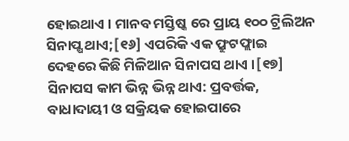ହୋଇଥାଏ । ମାନବ ମସ୍ତିଷ୍କ ରେ ପ୍ରାୟ ୧୦୦ ଟ୍ରିଲିଅନ ସିନାପ୍ଷ ଥାଏ;[୧୬] ଏପରିକି ଏକ ଫ୍ରୁଟଫ୍ଲାଇ ଦେହରେ କିଛି ମିଳିଆନ ସିନାପସ ଥାଏ ।[୧୭] ସିନାପସ କାମ ଭିନ୍ନ ଭିନ୍ନ ଥାଏ: ପ୍ରବର୍ତ୍ତକ, ବାଧାଦାୟୀ ଓ ସକ୍ରିୟକ ହୋଇପାରେ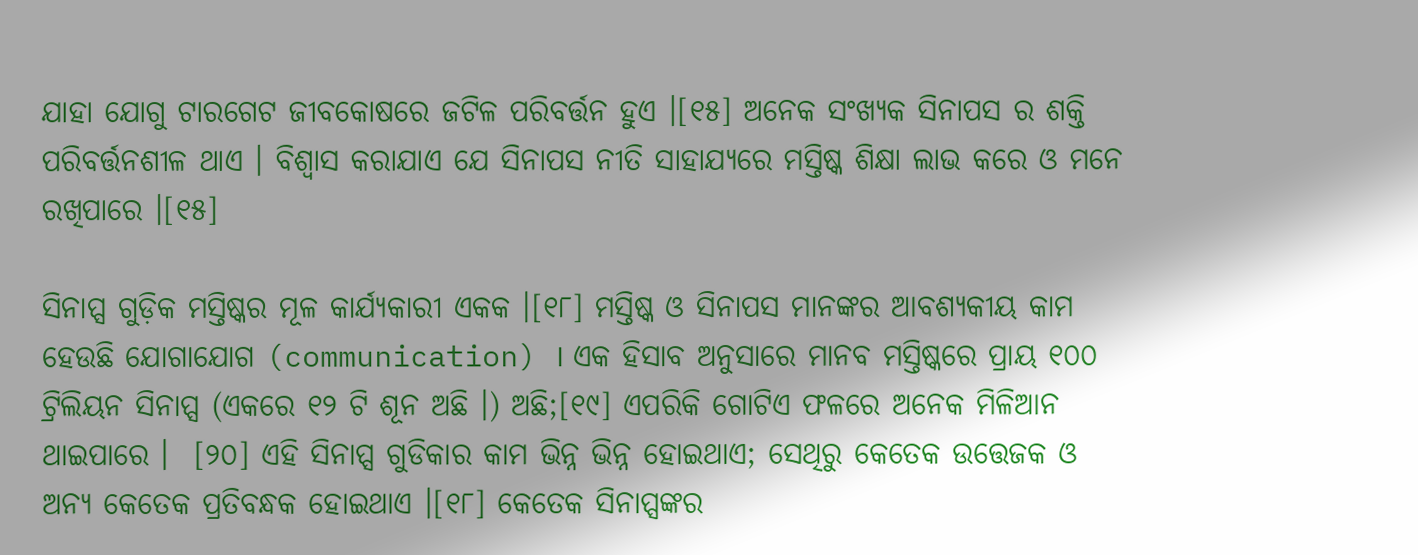ଯାହା ଯୋଗୁ ଟାରଗେଟ ଜୀବକୋଷରେ ଜଟିଳ ପରିବର୍ତ୍ତନ ହୁଏ ।[୧୫] ଅନେକ ସଂଖ୍ୟକ ସିନାପସ ର ଶକ୍ତି ପରିବର୍ତ୍ତନଶୀଳ ଥାଏ । ବିଶ୍ଵାସ କରାଯାଏ ଯେ ସିନାପସ ନୀତି ସାହାଯ୍ୟରେ ମସ୍ତିଷ୍କ ଶିକ୍ଷା ଲାଭ କରେ ଓ ମନେ ରଖିପାରେ ।[୧୫]

ସିନାପ୍ସ ଗୁଡ଼ିକ ମସ୍ତିଷ୍କର ମୂଳ କାର୍ଯ୍ୟକାରୀ ଏକକ ।[୧୮] ମସ୍ତିଷ୍କ ଓ ସିନାପସ ମାନଙ୍କର ଆବଶ୍ୟକୀୟ କାମ ହେଉଛି ଯୋଗାଯୋଗ (communication) । ଏକ ହିସାବ ଅନୁସାରେ ମାନବ ମସ୍ତିଷ୍କରେ ପ୍ରାୟ ୧୦୦ ଟ୍ରିଲିୟନ ସିନାପ୍ସ (ଏକରେ ୧୨ ଟି ଶୂନ ଅଛି ।) ଅଛି;[୧୯] ଏପରିକି ଗୋଟିଏ ଫଳରେ ଅନେକ ମିଳିଆନ ଥାଇପାରେ ।  [୨୦] ଏହି ସିନାପ୍ସ ଗୁଡିକାର କାମ ଭିନ୍ନ ଭିନ୍ନ ହୋଇଥାଏ; ସେଥିରୁ କେତେକ ଉତ୍ତେଜକ ଓ ଅନ୍ୟ କେତେକ ପ୍ରତିବନ୍ଧକ ହୋଇଥାଏ ।[୧୮] କେତେକ ସିନାପ୍ସଙ୍କର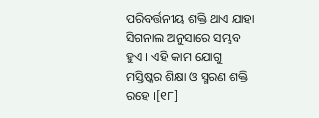ପରିବର୍ତ୍ତନୀୟ ଶକ୍ତି ଥାଏ ଯାହା ସିଗନାଲ ଅନୁସାରେ ସମ୍ଭବ ହୁଏ । ଏହି କାମ ଯୋଗୁ ମସ୍ତିଷ୍କର ଶିକ୍ଷା ଓ ସ୍ମରଣ ଶକ୍ତି ରହେ ।[୧୮]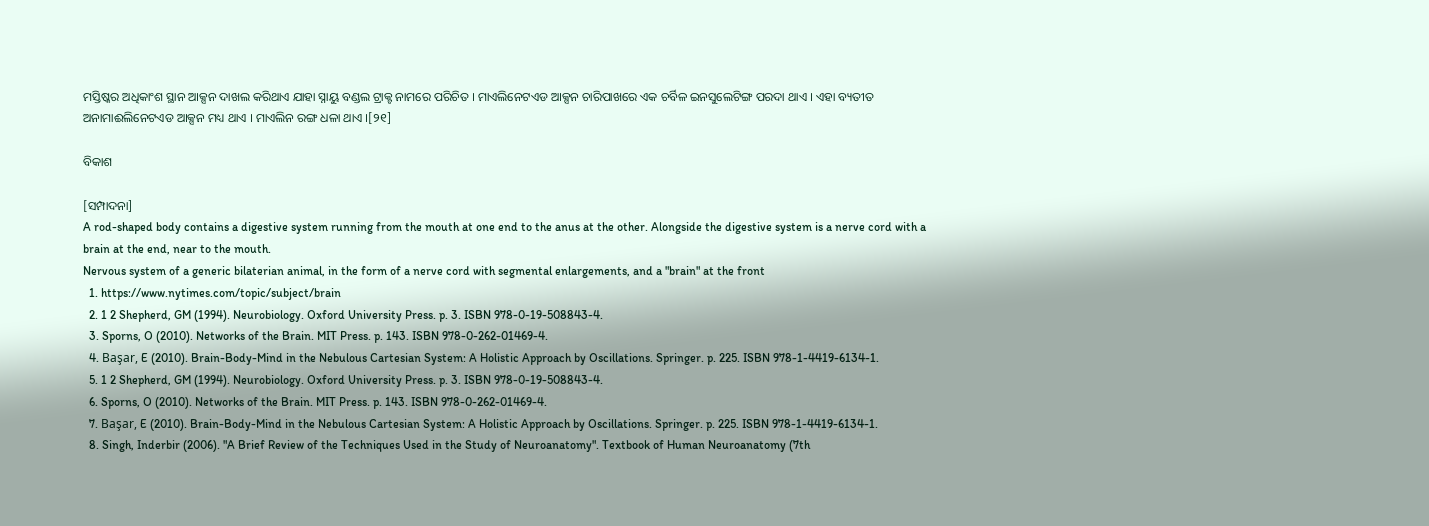ମସ୍ତିଷ୍କର ଅଧିକାଂଶ ସ୍ଥାନ ଆକ୍ସନ ଦାଖଲ କରିଥାଏ ଯାହା ସ୍ନାୟୁ ବଣ୍ଡଲ ଟ୍ରାକ୍ଟ ନାମରେ ପରିଚିତ । ମାଏଲିନେଟଏଡ ଆକ୍ସନ ଚାରିପାଖରେ ଏକ ଚର୍ବିଳ ଇନସୁଲେଟିଙ୍ଗ ପରଦା ଥାଏ । ଏହା ବ୍ୟତୀତ ଅନାମାଈଲିନେଟଏଡ ଆକ୍ସନ ମଧ୍ୟ ଥାଏ । ମାଏଲିନ ରଙ୍ଗ ଧଳା ଥାଏ ।[୨୧]

ବିକାଶ

[ସମ୍ପାଦନା]
A rod-shaped body contains a digestive system running from the mouth at one end to the anus at the other. Alongside the digestive system is a nerve cord with a brain at the end, near to the mouth.
Nervous system of a generic bilaterian animal, in the form of a nerve cord with segmental enlargements, and a "brain" at the front
  1. https://www.nytimes.com/topic/subject/brain
  2. 1 2 Shepherd, GM (1994). Neurobiology. Oxford University Press. p. 3. ISBN 978-0-19-508843-4.
  3. Sporns, O (2010). Networks of the Brain. MIT Press. p. 143. ISBN 978-0-262-01469-4.
  4. Başar, E (2010). Brain-Body-Mind in the Nebulous Cartesian System: A Holistic Approach by Oscillations. Springer. p. 225. ISBN 978-1-4419-6134-1.
  5. 1 2 Shepherd, GM (1994). Neurobiology. Oxford University Press. p. 3. ISBN 978-0-19-508843-4.
  6. Sporns, O (2010). Networks of the Brain. MIT Press. p. 143. ISBN 978-0-262-01469-4.
  7. Başar, E (2010). Brain-Body-Mind in the Nebulous Cartesian System: A Holistic Approach by Oscillations. Springer. p. 225. ISBN 978-1-4419-6134-1.
  8. Singh, Inderbir (2006). "A Brief Review of the Techniques Used in the Study of Neuroanatomy". Textbook of Human Neuroanatomy (7th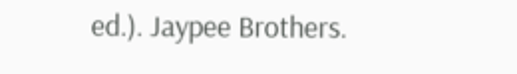ed.). Jaypee Brothers.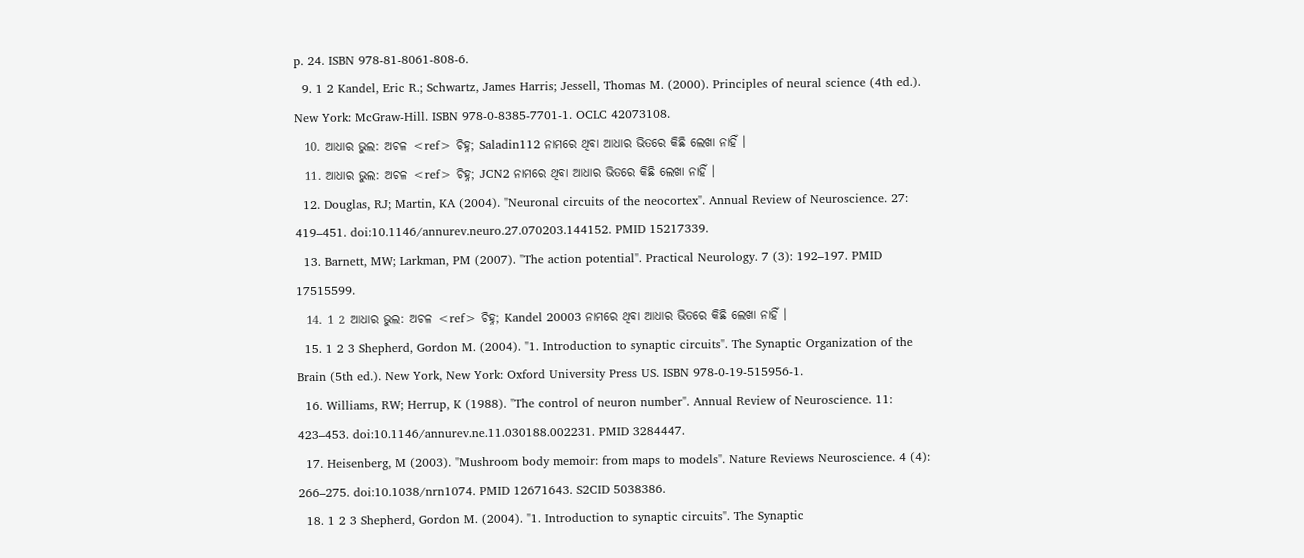p. 24. ISBN 978-81-8061-808-6.
  9. 1 2 Kandel, Eric R.; Schwartz, James Harris; Jessell, Thomas M. (2000). Principles of neural science (4th ed.). New York: McGraw-Hill. ISBN 978-0-8385-7701-1. OCLC 42073108.
  10. ଆଧାର ଭୁଲ: ଅଚଳ <ref> ଚିହ୍ନ; Saladin112 ନାମରେ ଥିବା ଆଧାର ଭିତରେ କିଛି ଲେଖା ନାହିଁ ।
  11. ଆଧାର ଭୁଲ: ଅଚଳ <ref> ଚିହ୍ନ; JCN2 ନାମରେ ଥିବା ଆଧାର ଭିତରେ କିଛି ଲେଖା ନାହିଁ ।
  12. Douglas, RJ; Martin, KA (2004). "Neuronal circuits of the neocortex". Annual Review of Neuroscience. 27: 419–451. doi:10.1146/annurev.neuro.27.070203.144152. PMID 15217339.
  13. Barnett, MW; Larkman, PM (2007). "The action potential". Practical Neurology. 7 (3): 192–197. PMID 17515599.
  14. 1 2 ଆଧାର ଭୁଲ: ଅଚଳ <ref> ଚିହ୍ନ; Kandel 20003 ନାମରେ ଥିବା ଆଧାର ଭିତରେ କିଛି ଲେଖା ନାହିଁ ।
  15. 1 2 3 Shepherd, Gordon M. (2004). "1. Introduction to synaptic circuits". The Synaptic Organization of the Brain (5th ed.). New York, New York: Oxford University Press US. ISBN 978-0-19-515956-1.
  16. Williams, RW; Herrup, K (1988). "The control of neuron number". Annual Review of Neuroscience. 11: 423–453. doi:10.1146/annurev.ne.11.030188.002231. PMID 3284447.
  17. Heisenberg, M (2003). "Mushroom body memoir: from maps to models". Nature Reviews Neuroscience. 4 (4): 266–275. doi:10.1038/nrn1074. PMID 12671643. S2CID 5038386.
  18. 1 2 3 Shepherd, Gordon M. (2004). "1. Introduction to synaptic circuits". The Synaptic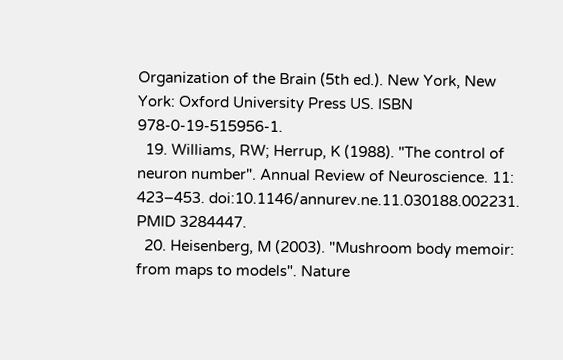Organization of the Brain (5th ed.). New York, New York: Oxford University Press US. ISBN 978-0-19-515956-1.
  19. Williams, RW; Herrup, K (1988). "The control of neuron number". Annual Review of Neuroscience. 11: 423–453. doi:10.1146/annurev.ne.11.030188.002231. PMID 3284447.
  20. Heisenberg, M (2003). "Mushroom body memoir: from maps to models". Nature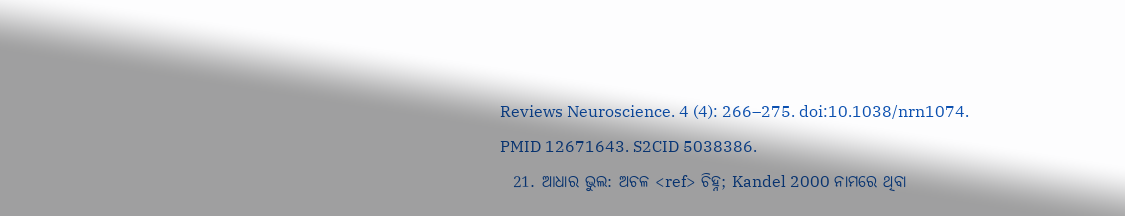Reviews Neuroscience. 4 (4): 266–275. doi:10.1038/nrn1074. PMID 12671643. S2CID 5038386.
  21. ଆଧାର ଭୁଲ: ଅଚଳ <ref> ଚିହ୍ନ; Kandel 2000 ନାମରେ ଥିବା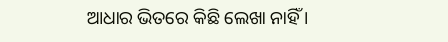ଆଧାର ଭିତରେ କିଛି ଲେଖା ନାହିଁ ।